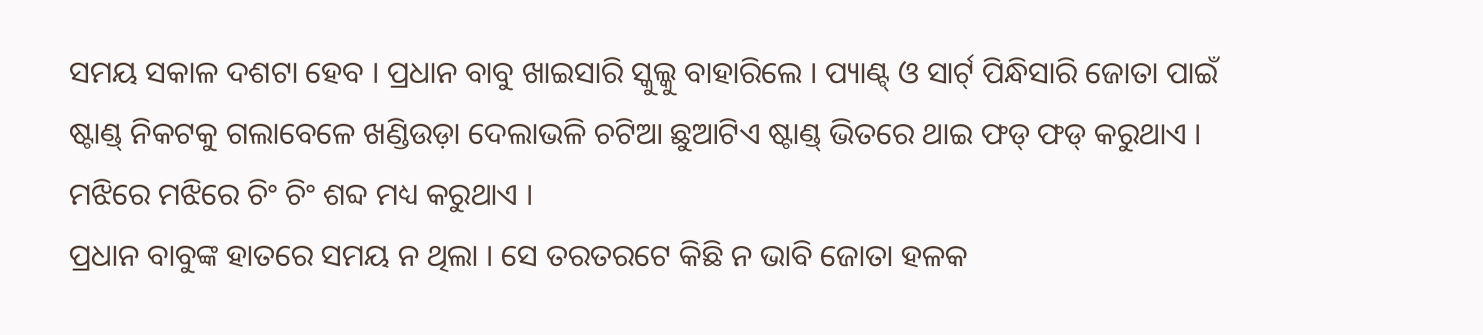ସମୟ ସକାଳ ଦଶଟା ହେବ । ପ୍ରଧାନ ବାବୁ ଖାଇସାରି ସ୍କୁଲ୍କୁ ବାହାରିଲେ । ପ୍ୟାଣ୍ଟ୍ ଓ ସାର୍ଟ୍ ପିନ୍ଧିସାରି ଜୋତା ପାଇଁ ଷ୍ଟାଣ୍ଡ୍ ନିକଟକୁ ଗଲାବେଳେ ଖଣ୍ଡିଉଡ଼ା ଦେଲାଭଳି ଚଟିଆ ଛୁଆଟିଏ ଷ୍ଟାଣ୍ଡ୍ ଭିତରେ ଥାଇ ଫଡ୍ ଫଡ୍ କରୁଥାଏ । ମଝିରେ ମଝିରେ ଚିଂ ଚିଂ ଶବ୍ଦ ମଧ୍ୟ କରୁଥାଏ ।
ପ୍ରଧାନ ବାବୁଙ୍କ ହାତରେ ସମୟ ନ ଥିଲା । ସେ ତରତରଟେ କିଛି ନ ଭାବି ଜୋତା ହଳକ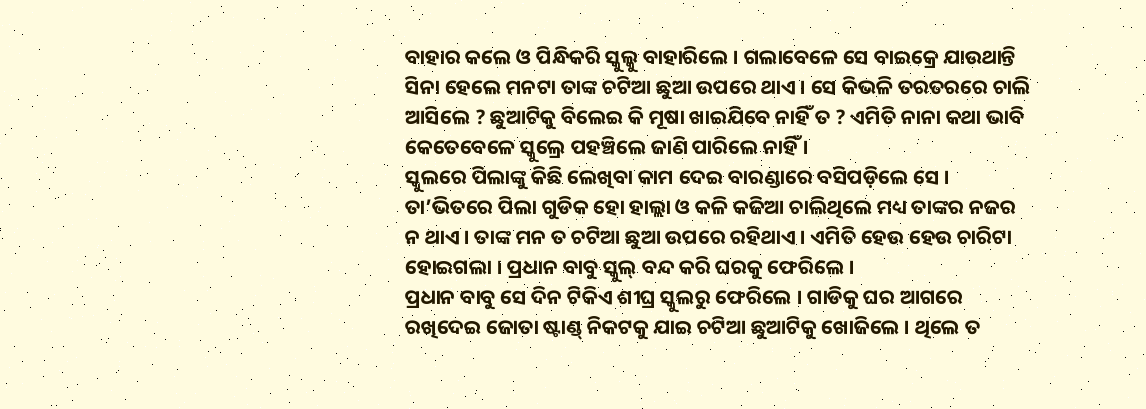ବାହାର କଲେ ଓ ପିନ୍ଧିକରି ସ୍କୁଲ୍କୁ ବାହାରିଲେ । ଗଲାବେଳେ ସେ ବାଇକ୍ରେ ଯାଉଥାନ୍ତି ସିନା ହେଲେ ମନଟା ତାଙ୍କ ଚଟିଆ ଛୁଆ ଉପରେ ଥାଏ । ସେ କିଭଳି ତରତରରେ ଚାଲି ଆସିଲେ ? ଛୁଆଟିକୁ ବିଲେଇ କି ମୂଷା ଖାଇଯିବେ ନାହିଁ ତ ? ଏମିତି ନାନା କଥା ଭାବି କେତେବେଳେ ସ୍କୁଲ୍ରେ ପହଞ୍ଚିଲେ ଜାଣି ପାରିଲେ ନାହିଁ ।
ସ୍କୁଲରେ ପିଲାଙ୍କୁ କିଛି ଲେଖିବା କାମ ଦେଇ ବାରଣ୍ଡାରେ ବସିପଡ଼ିଲେ ସେ । ତା’ଭିତରେ ପିଲା ଗୁଡିକ ହୋ ହାଲ୍ଲା ଓ କଳି କଜିଆ ଚାଲିଥିଲେ ମଧ୍ୟ ତାଙ୍କର ନଜର ନ ଥାଏ । ତାଙ୍କ ମନ ତ ଚଟିଆ ଛୁଆ ଉପରେ ରହିଥାଏ । ଏମିତି ହେଉ ହେଉ ଚାରିଟା ହୋଇଗଲା । ପ୍ରଧାନ ବାବୁ ସ୍କୁଲ୍ ବନ୍ଦ କରି ଘରକୁ ଫେରିଲେ ।
ପ୍ରଧାନ ବାବୁ ସେ ଦିନ ଟିକିଏ ଶୀଘ୍ର ସ୍କୁଲରୁ ଫେରିଲେ । ଗାଡିକୁ ଘର ଆଗରେ ରଖିଦେଇ ଜୋତା ଷ୍ଟାଣ୍ଡ୍ ନିକଟକୁ ଯାଇ ଚଟିଆ ଛୁଆଟିକୁ ଖୋଜିଲେ । ଥିଲେ ତ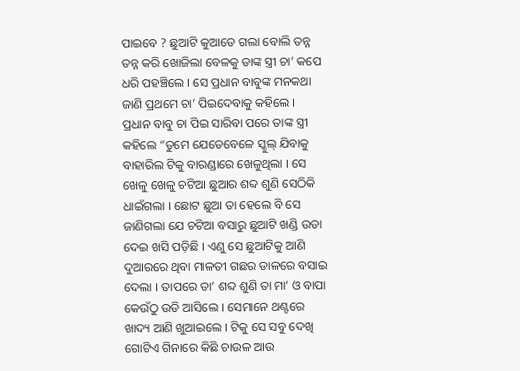ପାଇବେ ? ଛୁଆଟି କୁଆଡେ ଗଲା ବୋଲି ତନ୍ନ ତନ୍ନ କରି ଖୋଜିଲା ବେଳକୁ ତାଙ୍କ ସ୍ତ୍ରୀ ଚା’ କପେ ଧରି ପହଞ୍ଚିଲେ । ସେ ପ୍ରଧାନ ବାବୁଙ୍କ ମନକଥା ଜାଣି ପ୍ରଥମେ ଚା’ ପିଇଦେବାକୁ କହିଲେ ।
ପ୍ରଧାନ ବାବୁ ଚା ପିଇ ସାରିବା ପରେ ତାଙ୍କ ସ୍ତ୍ରୀ କହିଲେ “ତୁମେ ଯେତେବେଳେ ସ୍କୁଲ୍ ଯିବାକୁ ବାହାରିଲ ଟିକୁ ବାରଣ୍ଡାରେ ଖେଳୁଥିଲା । ସେ ଖେଳୁ ଖେଳୁ ଚଟିଆ ଛୁଆର ଶବ୍ଦ ଶୁଣି ସେଠିକି ଧାଇଁଗଲା । ଛୋଟ ଛୁଆ ତା ହେଲେ ବି ସେ ଜାଣିଗଲା ଯେ ଚଟିଆ ବସାରୁ ଛୁଆଟି ଖଣ୍ଡି ଉଡା ଦେଇ ଖସି ପଡ଼ିଛି । ଏଣୁ ସେ ଛୁଆଟିକୁ ଆଣି ଦୁଆରରେ ଥିବା ମାଳତୀ ଗଛର ଡାଳରେ ବସାଇ ଦେଲା । ତାପରେ ତା’ ଶବ୍ଦ ଶୁଣି ତା ମା’ ଓ ବାପା କେଉଁଠୁ ଉଡି ଆସିଲେ । ସେମାନେ ଥଣ୍ଟରେ ଖାଦ୍ୟ ଆଣି ଖୁଆଇଲେ । ଟିକୁ ସେ ସବୁ ଦେଖି ଗୋଟିଏ ଗିନାରେ କିଛି ଚାଉଳ ଆଉ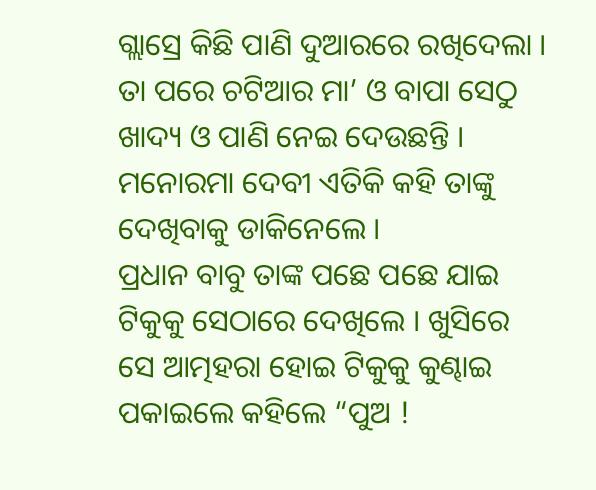ଗ୍ଲାସ୍ରେ କିଛି ପାଣି ଦୁଆରରେ ରଖିଦେଲା । ତା ପରେ ଚଟିଆର ମା’ ଓ ବାପା ସେଠୁ ଖାଦ୍ୟ ଓ ପାଣି ନେଇ ଦେଉଛନ୍ତି । ମନୋରମା ଦେବୀ ଏତିକି କହି ତାଙ୍କୁ ଦେଖିବାକୁ ଡାକିନେଲେ ।
ପ୍ରଧାନ ବାବୁ ତାଙ୍କ ପଛେ ପଛେ ଯାଇ ଟିକୁକୁ ସେଠାରେ ଦେଖିଲେ । ଖୁସିରେ ସେ ଆତ୍ମହରା ହୋଇ ଟିକୁକୁ କୁଣ୍ଢାଇ ପକାଇଲେ କହିଲେ “ପୁଅ !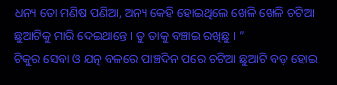ଧନ୍ୟ ତୋ ମଣିଷ ପଣିଆ, ଅନ୍ୟ କେହି ହୋଇଥିଲେ ଖେଳି ଖେଳି ଚଟିଆ ଛୁଆଟିକୁ ମାରି ଦେଇଥାନ୍ତେ । ତୁ ତାକୁ ବଞ୍ଚାଇ ରଖିଛୁ । ”
ଟିକୁର ସେବା ଓ ଯତ୍ନ ବଳରେ ପାଞ୍ଚଦିନ ପରେ ଚଟିଆ ଛୁଆଟି ବଡ଼ ହୋଇ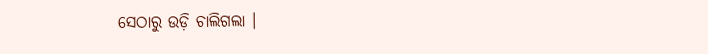ସେଠାରୁ ଉଡ଼ି ଚାଲିଗଲା ।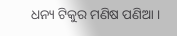ଧନ୍ୟ ଟିକୁର ମଣିଷ ପଣିଆ ।